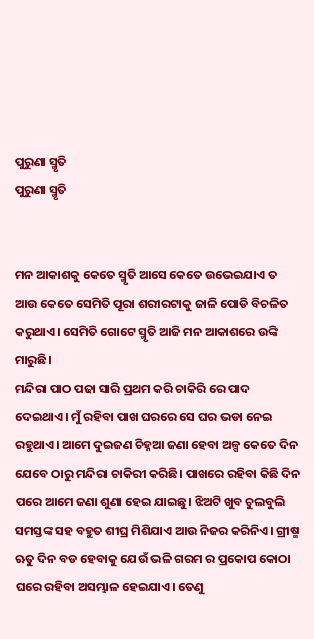ପୁରୁଣା ସ୍ମୃତି
ପୁରୁଣା ସ୍ମୃତି


ମନ ଆକାଶକୁ କେତେ ସ୍ମୃତି ଆସେ କେତେ ଉଭେଇଯାଏ ତ ଆଉ କେତେ ସେମିତି ପୂରା ଶରୀରଟାକୁ ଜାଳି ପୋଡି ବିଚଳିତ କରୁଥାଏ। ସେମିତି ଗୋଟେ ସ୍ମୃତି ଆଜି ମନ ଆକାଶରେ ଉଙ୍କି ମାରୁଛି।
ମନ୍ଦିରା ପାଠ ପଢା ସାରି ପ୍ରଥମ କରି ଚାକିରି ରେ ପାଦ ଦେଇଥାଏ। ମୁଁ ରହିବା ପାଖ ଘରରେ ସେ ଘର ଭଡା ନେଇ ରହୁଥାଏ। ଆମେ ଦୁଇଜଣ ଚିହ୍ନଆ ଜଣା ହେବା ଅଳ୍ପ କେତେ ଦିନ ଯେବେ ଠାରୁ ମନ୍ଦିରା ଚାକିରୀ କରିଛି। ପାଖରେ ରହିବା କିଛି ଦିନ ପରେ ଆମେ ଜଣା ଶୁଣା ହେଇ ଯାଇଛୁ। ଝିଅଟି ଖୁବ ଚୁଲବୁଲି ସମସ୍ତଙ୍କ ସହ ବହୁତ ଶୀଘ୍ର ମିଶିଯାଏ ଆଉ ନିଜର କରିନିଏ। ଗ୍ରୀଷ୍ମ ଋତୁ ଦିନ ବଡ ହେବାକୁ ଯେଉଁ ଭଳି ଗରମ ର ପ୍ରକୋପ କୋଠା ଘରେ ରହିବା ଅସମ୍ଭାଳ ହେଇଯାଏ। ତେଣୁ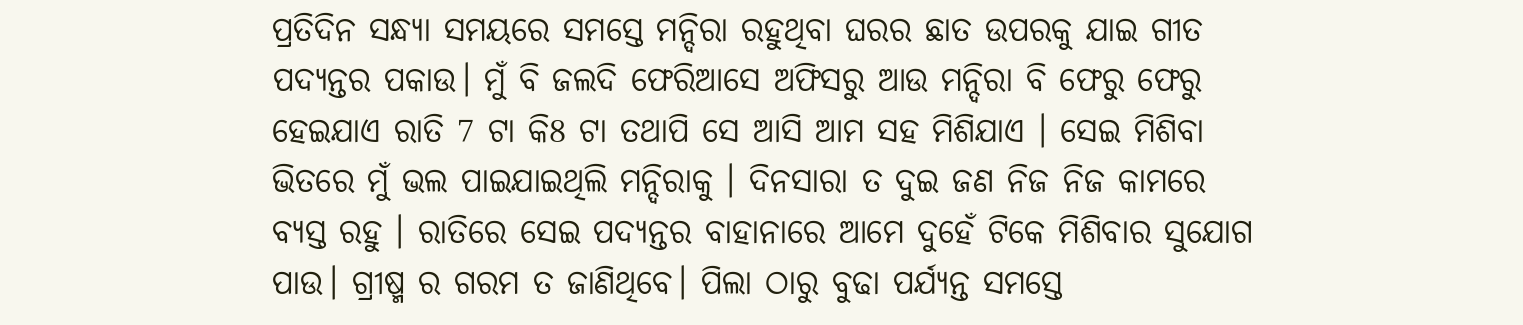ପ୍ରତିଦିନ ସନ୍ଧ୍ୟା ସମୟରେ ସମସ୍ତେ ମନ୍ଦିରା ରହୁଥିବା ଘରର ଛାତ ଉପରକୁ ଯାଇ ଗୀତ ପଦ୍ୟନ୍ତର ପକାଉ। ମୁଁ ବି ଜଲଦି ଫେରିଆସେ ଅଫିସରୁ ଆଉ ମନ୍ଦିରା ବି ଫେରୁ ଫେରୁ ହେଇଯାଏ ରାତି 7 ଟା କି8 ଟା ତଥାପି ସେ ଆସି ଆମ ସହ ମିଶିଯାଏ । ସେଇ ମିଶିବା ଭିତରେ ମୁଁ ଭଲ ପାଇଯାଇଥିଲି ମନ୍ଦିରାକୁ । ଦିନସାରା ତ ଦୁଇ ଜଣ ନିଜ ନିଜ କାମରେ ବ୍ୟସ୍ତ ରହୁ । ରାତିରେ ସେଇ ପଦ୍ୟନ୍ତର ବାହାନାରେ ଆମେ ଦୁହେଁ ଟିକେ ମିଶିବାର ସୁଯୋଗ ପାଉ। ଗ୍ରୀଷ୍ମ ର ଗରମ ତ ଜାଣିଥିବେ। ପିଲା ଠାରୁ ବୁଢା ପର୍ଯ୍ୟନ୍ତ ସମସ୍ତେ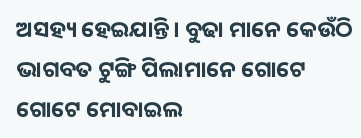ଅସହ୍ୟ ହେଇଯାନ୍ତି। ବୁଢା ମାନେ କେଉଁଠି ଭାଗବତ ଟୁଙ୍ଗି ପିଲାମାନେ ଗୋଟେ ଗୋଟେ ମୋବାଇଲ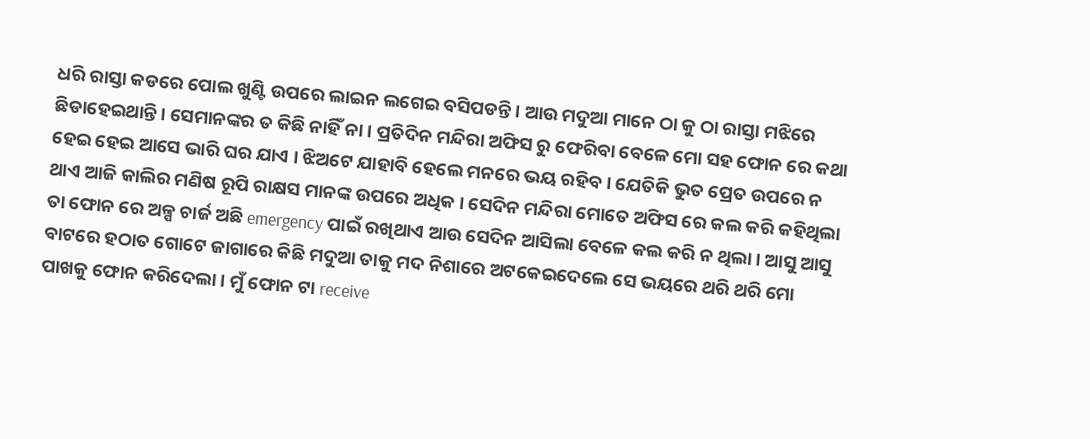ଧରି ରାସ୍ତା କଡରେ ପୋଲ ଖୁଣ୍ଟି ଉପରେ ଲାଇନ ଲଗେଇ ବସିପଡନ୍ତି। ଆଉ ମଦୁଆ ମାନେ ଠା କୁ ଠା ରାସ୍ତା ମଝିରେ ଛିଡାହେଇଥାନ୍ତି । ସେମାନଙ୍କର ତ କିଛି ନାହିଁ ନା । ପ୍ରତିଦିନ ମନ୍ଦିରା ଅଫିସ ରୁ ଫେରିବା ବେଳେ ମୋ ସହ ଫୋନ ରେ କଥା ହେଇ ହେଇ ଆସେ ଭାରି ଘର ଯାଏ । ଝିଅଟେ ଯାହାବି ହେଲେ ମନରେ ଭୟ ରହିବ । ଯେତିକି ଭୁତ ପ୍ରେତ ଉପରେ ନ ଥାଏ ଆଜି କାଲିର ମଣିଷ ରୂପି ରାକ୍ଷସ ମାନଙ୍କ ଉପରେ ଅଧିକ । ସେଦିନ ମନ୍ଦିରା ମୋତେ ଅଫିସ ରେ କଲ କରି କହିଥିଲା ତା ଫୋନ ରେ ଅଳ୍ପ ଚାର୍ଜ ଅଛି emergency ପାଇଁ ରଖିଥାଏ ଆଉ ସେଦିନ ଆସିଲା ବେଳେ କଲ କରି ନ ଥିଲା। ଆସୁ ଆସୁ ବାଟରେ ହଠାତ ଗୋଟେ ଜାଗାରେ କିଛି ମଦୁଆ ତାକୁ ମଦ ନିଶାରେ ଅଟକେଇଦେଲେ ସେ ଭୟରେ ଥରି ଥରି ମୋ ପାଖକୁ ଫୋନ କରିଦେଲା । ମୁଁ ଫୋନ ଟା receive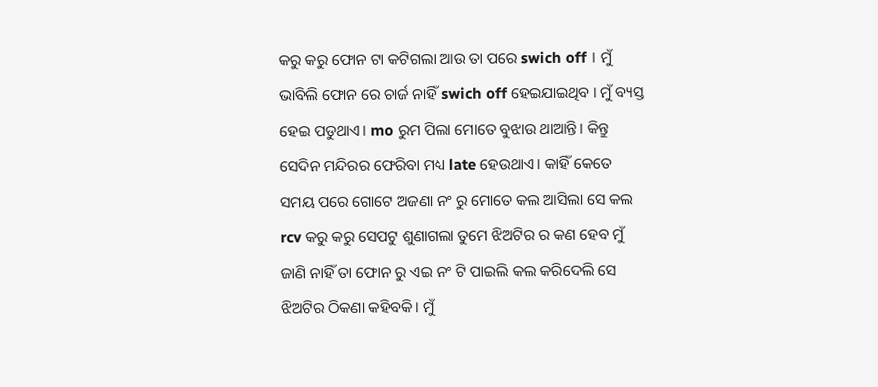କରୁ କରୁ ଫୋନ ଟା କଟିଗଲା ଆଉ ତା ପରେ swich off । ମୁଁ ଭାବିଲି ଫୋନ ରେ ଚାର୍ଜ ନାହିଁ swich off ହେଇଯାଇଥିବ । ମୁଁ ବ୍ୟସ୍ତ ହେଇ ପଡୁଥାଏ। mo ରୁମ ପିଲା ମୋତେ ବୁଝାଉ ଥାଆନ୍ତି। କିନ୍ତୁ ସେଦିନ ମନ୍ଦିରର ଫେରିବା ମଧ୍ୟ late ହେଉଥାଏ। କାହିଁ କେତେ ସମୟ ପରେ ଗୋଟେ ଅଜଣା ନଂ ରୁ ମୋତେ କଲ ଆସିଲା ସେ କଲ rcv କରୁ କରୁ ସେପଟୁ ଶୁଣାଗଲା ତୁମେ ଝିଅଟିର ର କଣ ହେବ ମୁଁ ଜାଣି ନାହିଁ ତା ଫୋନ ରୁ ଏଇ ନଂ ଟି ପାଇଲି କଲ କରିଦେଲି ସେ ଝିଅଟିର ଠିକଣା କହିବକି। ମୁଁ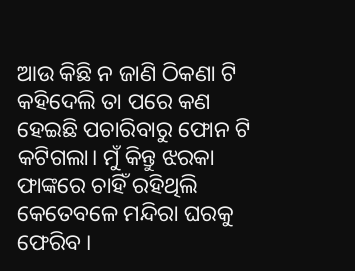ଆଉ କିଛି ନ ଜାଣି ଠିକଣା ଟି କହିଦେଲି ତା ପରେ କଣ ହେଇଛି ପଚାରିବାରୁ ଫୋନ ଟି କଟିଗଲା। ମୁଁ କିନ୍ତୁ ଝରକା ଫାଙ୍କରେ ଚାହିଁ ରହିଥିଲି କେତେବଳେ ମନ୍ଦିରା ଘରକୁ ଫେରିବ ।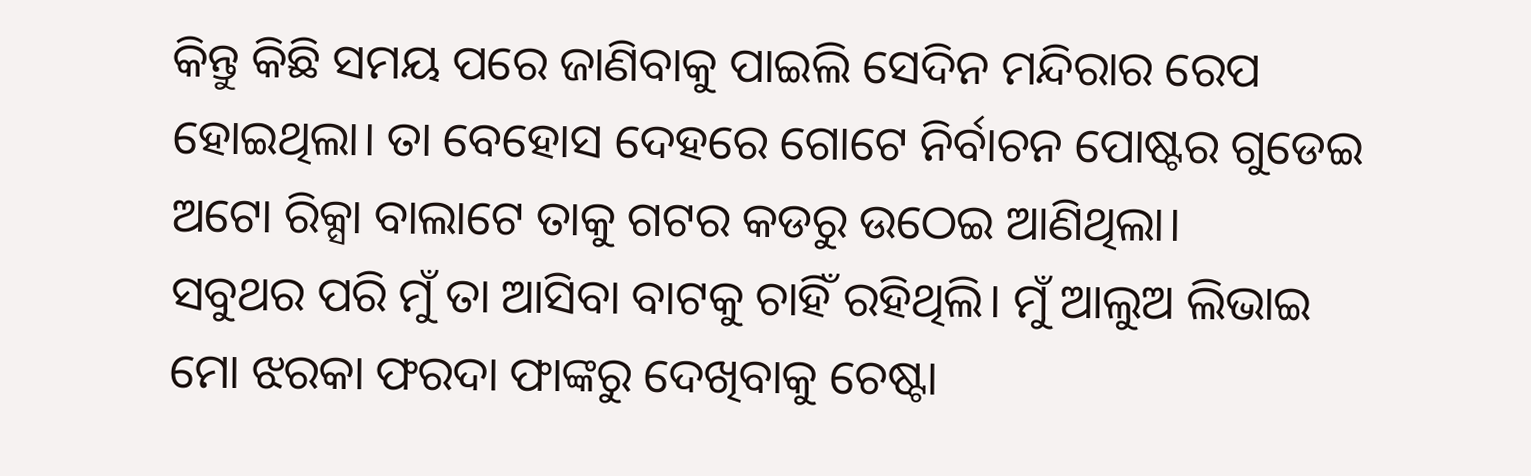କିନ୍ତୁ କିଛି ସମୟ ପରେ ଜାଣିବାକୁ ପାଇଲି ସେଦିନ ମନ୍ଦିରାର ରେପ ହୋଇଥିଲା। ତା ବେହୋସ ଦେହରେ ଗୋଟେ ନିର୍ବାଚନ ପୋଷ୍ଟର ଗୁଡେଇ ଅଟୋ ରିକ୍ସା ବାଲାଟେ ତାକୁ ଗଟର କଡରୁ ଉଠେଇ ଆଣିଥିଲା।
ସବୁଥର ପରି ମୁଁ ତା ଆସିବା ବାଟକୁ ଚାହିଁ ରହିଥିଲି। ମୁଁ ଆଲୁଅ ଲିଭାଇ ମୋ ଝରକା ଫରଦା ଫାଙ୍କରୁ ଦେଖିବାକୁ ଚେଷ୍ଟା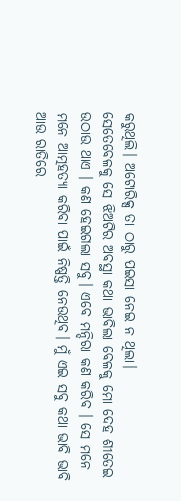କରୁଥିଲି। ଅଟୋରିକ୍ସ ତା ଠାରୁ ପଇସା ନେଇ ନ ଥିଲା।
ସେତେବେଳକୁ ସେ ଝିଅଟିର ଅବସ୍ଥା କଥା ଭାବିଲା ବେଳକୁ ମୋ ଦେହ ଶୀତେଇ ଉଠାଉ ଥାଏ । କଣ ହେଇଗଲା ସବୁ। ଏବେ ମନ୍ଦିରା କଣ କରିବ । ସେ ମନେ ମନେ ଆତ୍ମହତ୍ୟା କରିବା ପାଇଁ ନିଷ୍ପତ୍ତି ନେଉଥିବ। ମୁଁ ଏଇ ସବୁ କଥା ଭାବି ଭାବି ଆଉ ରାତିରେ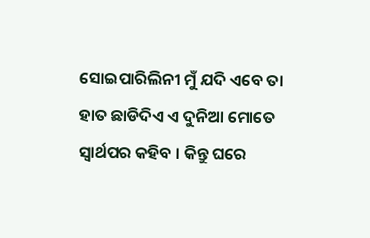ସୋଇପାରିଲିନୀ ମୁଁ ଯଦି ଏବେ ତା ହାତ ଛାଡିଦିଏ ଏ ଦୁନିଆ ମୋତେ ସ୍ୱାର୍ଥପର କହିବ । କିନ୍ତୁ ଘରେ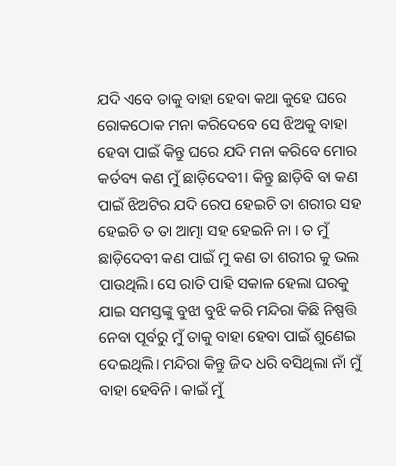ଯଦି ଏବେ ତାକୁ ବାହା ହେବା କଥା କୁହେ ଘରେ ରୋକଠୋକ ମନା କରିଦେବେ ସେ ଝିଅକୁ ବାହା ହେବା ପାଇଁ କିନ୍ତୁ ଘରେ ଯଦି ମନା କରିବେ ମୋର କର୍ତବ୍ୟ କଣ ମୁଁ ଛାଡ଼ିଦେବୀ। କିନ୍ତୁ ଛାଡ଼ିବି ବା କଣ ପାଇଁ ଝିଅଟିର ଯଦି ରେପ ହେଇଚି ତା ଶରୀର ସହ ହେଇଚି ତ ତା ଆତ୍ମା ସହ ହେଇନି ନା । ତ ମୁଁ ଛାଡ଼ିଦେବୀ କଣ ପାଇଁ ମୁ କଣ ତା ଶରୀର କୁ ଭଲ ପାଉଥିଲି। ସେ ରାତି ପାହି ସକାଳ ହେଲା ଘରକୁ ଯାଇ ସମସ୍ତଙ୍କୁ ବୁଝା ବୁଝି କରି ମନ୍ଦିରା କିଛି ନିଷ୍ପତ୍ତି ନେବା ପୂର୍ବରୁ ମୁଁ ତାକୁ ବାହା ହେବା ପାଇଁ ଶୁଣେଇ ଦେଇଥିଲି। ମନ୍ଦିରା କିନ୍ତୁ ଜିଦ ଧରି ବସିଥିଲା ନାଁ ମୁଁ ବାହା ହେବିନି। କାଇଁ ମୁଁ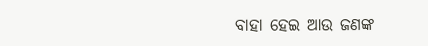ବାହା ହେଇ ଆଉ ଜଣଙ୍କ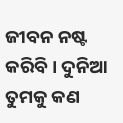ଜୀବନ ନଷ୍ଟ କରିବି। ଦୁନିଆ ତୁମକୁ କଣ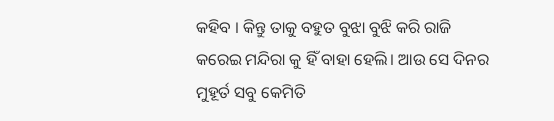କହିବ । କିନ୍ତୁ ତାକୁ ବହୁତ ବୁଝା ବୁଝି କରି ରାଜି କରେଇ ମନ୍ଦିରା କୁ ହିଁ ବାହା ହେଲି। ଆଉ ସେ ଦିନର ମୁହୂର୍ତ ସବୁ କେମିତି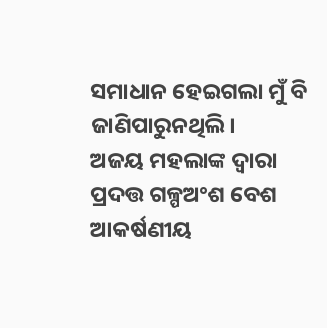ସମାଧାନ ହେଇଗଲା ମୁଁ ବି ଜାଣିପାରୁନଥିଲି।
ଅଜୟ ମହଲାଙ୍କ ଦ୍ୱାରା ପ୍ରଦତ୍ତ ଗଳ୍ପଅଂଶ ବେଶ ଆକର୍ଷଣୀୟ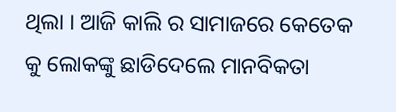ଥିଲା । ଆଜି କାଲି ର ସାମାଜରେ କେତେକ କୁ ଲୋକଙ୍କୁ ଛାଡିଦେଲେ ମାନବିକତା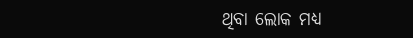ଥିବା ଲୋକ ମଧ୍ୟ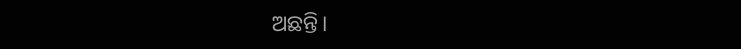ଅଛନ୍ତି।